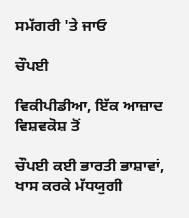ਸਮੱਗਰੀ 'ਤੇ ਜਾਓ

ਚੌਪਈ

ਵਿਕੀਪੀਡੀਆ, ਇੱਕ ਆਜ਼ਾਦ ਵਿਸ਼ਵਕੋਸ਼ ਤੋਂ

ਚੌਪਈ ਕਈ ਭਾਰਤੀ ਭਾਸ਼ਾਵਾਂ, ਖਾਸ ਕਰਕੇ ਮੱਧਯੁਗੀ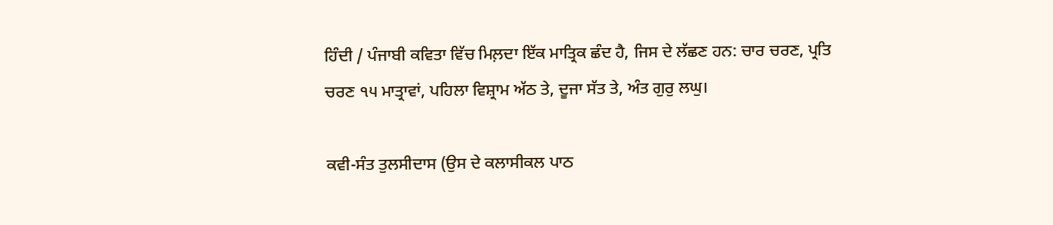ਹਿੰਦੀ / ਪੰਜਾਬੀ ਕਵਿਤਾ ਵਿੱਚ ਮਿਲ਼ਦਾ ਇੱਕ ਮਾਤ੍ਰਿਕ ਛੰਦ ਹੈ, ਜਿਸ ਦੇ ਲੱਛਣ ਹਨ: ਚਾਰ ਚਰਣ, ਪ੍ਰਤਿ ਚਰਣ ੧੫ ਮਾਤ੍ਰਾਵਾਂ, ਪਹਿਲਾ ਵਿਸ਼੍ਰਾਮ ਅੱਠ ਤੇ, ਦੂਜਾ ਸੱਤ ਤੇ, ਅੰਤ ਗੁਰੁ ਲਘੁ।

ਕਵੀ-ਸੰਤ ਤੁਲਸੀਦਾਸ (ਉਸ ਦੇ ਕਲਾਸੀਕਲ ਪਾਠ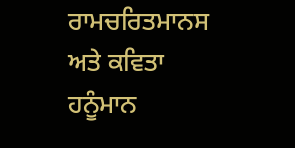ਰਾਮਚਰਿਤਮਾਨਸ ਅਤੇ ਕਵਿਤਾ ਹਨੂੰਮਾਨ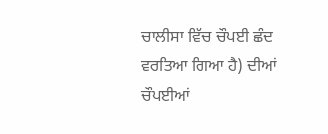ਚਾਲੀਸਾ ਵਿੱਚ ਚੌਪਈ ਛੰਦ ਵਰਤਿਆ ਗਿਆ ਹੈ) ਦੀਆਂ ਚੌਪਈਆਂ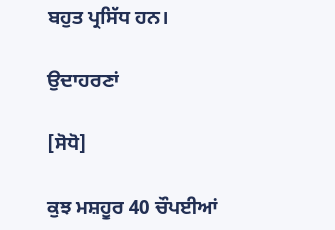ਬਹੁਤ ਪ੍ਰਸਿੱਧ ਹਨ।

ਉਦਾਹਰਣਾਂ

[ਸੋਧੋ]

ਕੁਝ ਮਸ਼ਹੂਰ 40 ਚੌਪਈਆਂ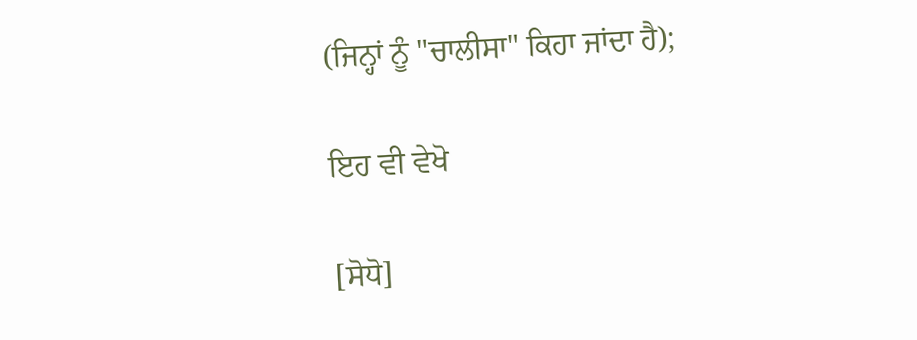(ਜਿਨ੍ਹਾਂ ਨੂੰ "ਚਾਲੀਸਾ" ਕਿਹਾ ਜਾਂਦਾ ਹੈ);

ਇਹ ਵੀ ਵੇਖੋ

[ਸੋਧੋ]